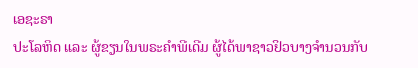ເອຊະຣາ
ປະໂລຫິດ ແລະ ຜູ້ຂຽນໃນພຣະຄຳພີເດີມ ຜູ້ໄດ້ພາຊາວຢິວບາງຈຳນວນກັບ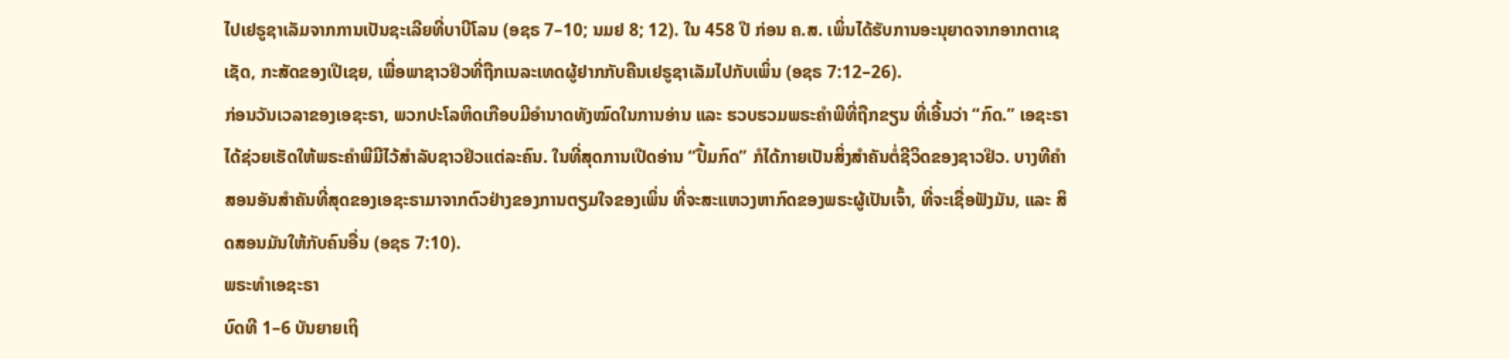ໄປເຢຣູຊາເລັມຈາກການເປັນຊະເລີຍທີ່ບາບີໂລນ (ອຊຣ 7–10; ນມຢ 8; 12). ໃນ 458 ປີ ກ່ອນ ຄ.ສ. ເພິ່ນໄດ້ຮັບການອະນຸຍາດຈາກອາກຕາເຊເຊັດ, ກະສັດຂອງເປີເຊຍ, ເພື່ອພາຊາວຢິວທີ່ຖືກເນລະເທດຜູ້ຢາກກັບຄືນເຢຣູຊາເລັມໄປກັບເພິ່ນ (ອຊຣ 7:12–26).
ກ່ອນວັນເວລາຂອງເອຊະຣາ, ພວກປະໂລຫິດເກືອບມີອຳນາດທັງໝົດໃນການອ່ານ ແລະ ຮວບຮວມພຣະຄຳພີທີ່ຖືກຂຽນ ທີ່ເອີ້ນວ່າ “ກົດ.” ເອຊະຣາໄດ້ຊ່ວຍເຮັດໃຫ້ພຣະຄຳພີມີໄວ້ສຳລັບຊາວຢິວແຕ່ລະຄົນ. ໃນທີ່ສຸດການເປີດອ່ານ “ປຶ້ມກົດ” ກໍໄດ້ກາຍເປັນສິ່ງສຳຄັນຕໍ່ຊີວິດຂອງຊາວຢິວ. ບາງທີຄຳສອນອັນສຳຄັນທີ່ສຸດຂອງເອຊະຣາມາຈາກຕົວຢ່າງຂອງການຕຽມໃຈຂອງເພິ່ນ ທີ່ຈະສະແຫວງຫາກົດຂອງພຣະຜູ້ເປັນເຈົ້າ, ທີ່ຈະເຊື່ອຟັງມັນ, ແລະ ສິດສອນມັນໃຫ້ກັບຄົນອື່ນ (ອຊຣ 7:10).
ພຣະທຳເອຊະຣາ
ບົດທີ 1–6 ບັນຍາຍເຖິ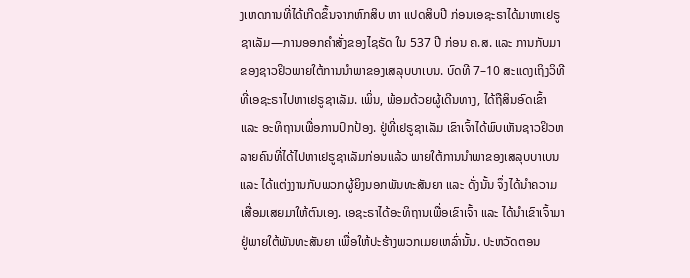ງເຫດການທີ່ໄດ້ເກີດຂຶ້ນຈາກຫົກສິບ ຫາ ແປດສິບປີ ກ່ອນເອຊະຣາໄດ້ມາຫາເຢຣູຊາເລັມ—ການອອກຄຳສັ່ງຂອງໄຊຣັດ ໃນ 537 ປີ ກ່ອນ ຄ.ສ. ແລະ ການກັບມາຂອງຊາວຢິວພາຍໃຕ້ການນຳພາຂອງເສລຸບບາເບນ. ບົດທີ 7–10 ສະແດງເຖິງວິທີທີ່ເອຊະຣາໄປຫາເຢຣູຊາເລັມ. ເພິ່ນ, ພ້ອມດ້ວຍຜູ້ເດີນທາງ, ໄດ້ຖືສິນອົດເຂົ້າ ແລະ ອະທິຖານເພື່ອການປົກປ້ອງ. ຢູ່ທີ່ເຢຣູຊາເລັມ ເຂົາເຈົ້າໄດ້ພົບເຫັນຊາວຢິວຫລາຍຄົນທີ່ໄດ້ໄປຫາເຢຣູຊາເລັມກ່ອນແລ້ວ ພາຍໃຕ້ການນຳພາຂອງເສລຸບບາເບນ ແລະ ໄດ້ແຕ່ງງານກັບພວກຜູ້ຍິງນອກພັນທະສັນຍາ ແລະ ດັ່ງນັ້ນ ຈຶ່ງໄດ້ນຳຄວາມເສື່ອມເສຍມາໃຫ້ຕົນເອງ. ເອຊະຣາໄດ້ອະທິຖານເພື່ອເຂົາເຈົ້າ ແລະ ໄດ້ນຳເຂົາເຈົ້າມາຢູ່ພາຍໃຕ້ພັນທະສັນຍາ ເພື່ອໃຫ້ປະຮ້າງພວກເມຍເຫລົ່ານັ້ນ. ປະຫວັດຕອນ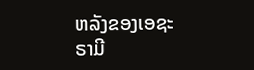ຫລັງຂອງເອຊະຣາມີ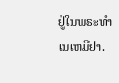ຢູ່ໃນພຣະທຳເນເຫມີຢາ.